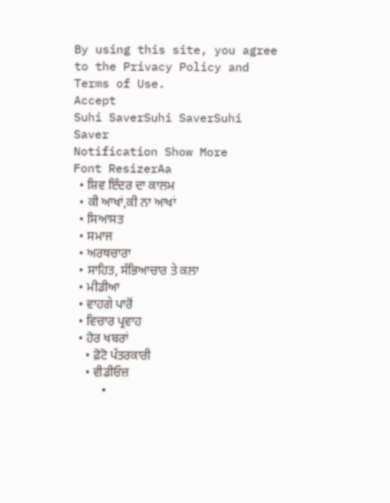By using this site, you agree to the Privacy Policy and Terms of Use.
Accept
Suhi SaverSuhi SaverSuhi Saver
Notification Show More
Font ResizerAa
  • ਸ਼ਿਵ ਇੰਦਰ ਦਾ ਕਾਲਮ
  • ਕੀ ਆਖਾਂ,ਕੀ ਨਾ ਆਖਾਂ
  • ਸਿਆਸਤ
  • ਸਮਾਜ
  • ਅਰਥਚਾਰਾ
  • ਸਾਹਿਤ, ਸੱਭਿਆਚਾਰ ਤੇ ਕਲਾ
  • ਮੀਡੀਆ
  • ਵਾਹਗੇ ਪਾਰੋਂ
  • ਵਿਚਾਰ ਪ੍ਰਵਾਹ
  • ਹੋਰ ਖਬਰਾਂ
    • ਫ਼ੋਟੋ ਪੱਤਰਕਾਰੀ
    • ਵੀਡੀਓਜ਼
    •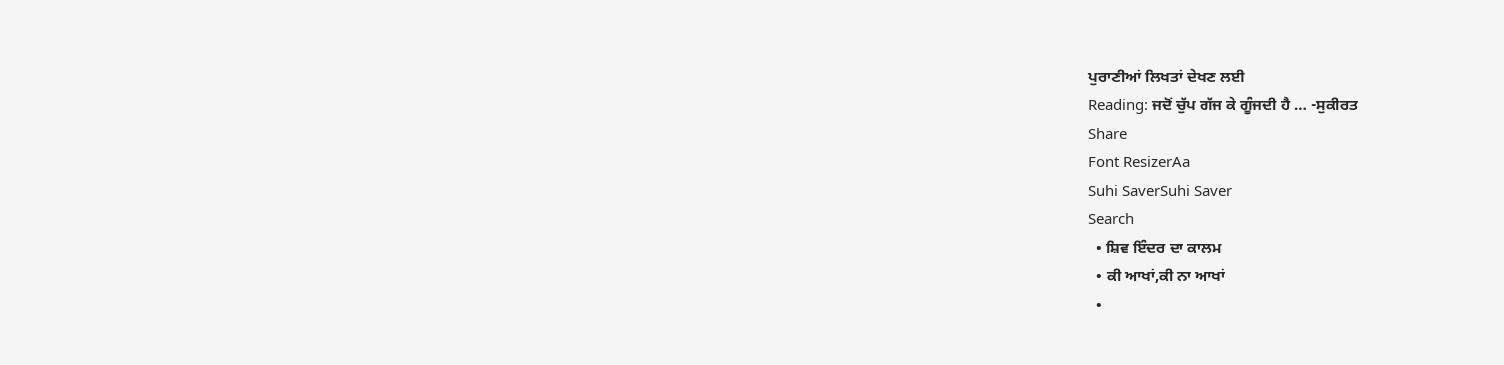ਪੁਰਾਣੀਆਂ ਲਿਖਤਾਂ ਦੇਖਣ ਲਈ
Reading: ਜਦੋਂ ਚੁੱਪ ਗੱਜ ਕੇ ਗੂੰਜਦੀ ਹੈ … -ਸੁਕੀਰਤ
Share
Font ResizerAa
Suhi SaverSuhi Saver
Search
  • ਸ਼ਿਵ ਇੰਦਰ ਦਾ ਕਾਲਮ
  • ਕੀ ਆਖਾਂ,ਕੀ ਨਾ ਆਖਾਂ
  •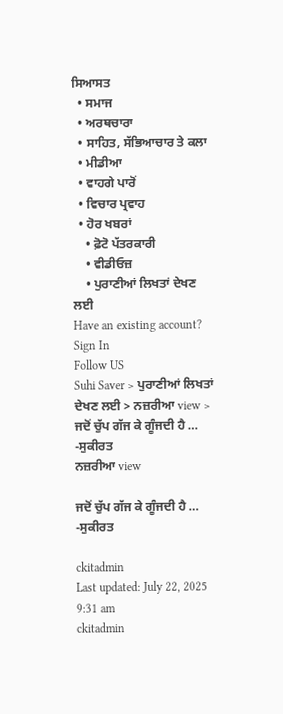ਸਿਆਸਤ
  • ਸਮਾਜ
  • ਅਰਥਚਾਰਾ
  • ਸਾਹਿਤ, ਸੱਭਿਆਚਾਰ ਤੇ ਕਲਾ
  • ਮੀਡੀਆ
  • ਵਾਹਗੇ ਪਾਰੋਂ
  • ਵਿਚਾਰ ਪ੍ਰਵਾਹ
  • ਹੋਰ ਖਬਰਾਂ
    • ਫ਼ੋਟੋ ਪੱਤਰਕਾਰੀ
    • ਵੀਡੀਓਜ਼
    • ਪੁਰਾਣੀਆਂ ਲਿਖਤਾਂ ਦੇਖਣ ਲਈ
Have an existing account? Sign In
Follow US
Suhi Saver > ਪੁਰਾਣੀਆਂ ਲਿਖਤਾਂ ਦੇਖਣ ਲਈ > ਨਜ਼ਰੀਆ view > ਜਦੋਂ ਚੁੱਪ ਗੱਜ ਕੇ ਗੂੰਜਦੀ ਹੈ … -ਸੁਕੀਰਤ
ਨਜ਼ਰੀਆ view

ਜਦੋਂ ਚੁੱਪ ਗੱਜ ਕੇ ਗੂੰਜਦੀ ਹੈ … -ਸੁਕੀਰਤ

ckitadmin
Last updated: July 22, 2025 9:31 am
ckitadmin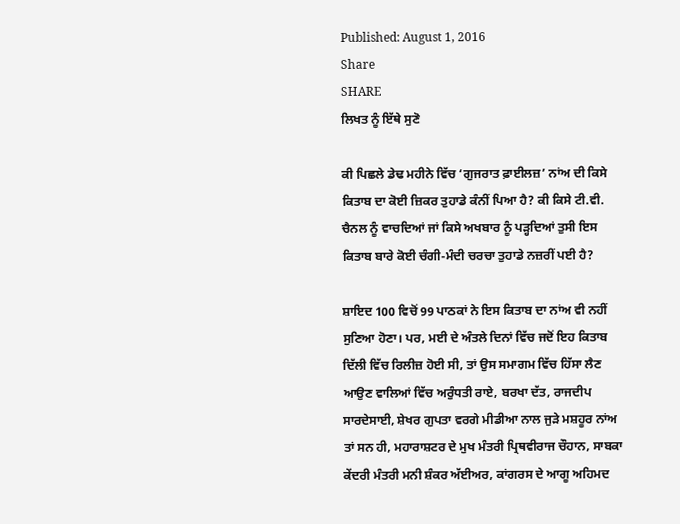Published: August 1, 2016
Share
SHARE
ਲਿਖਤ ਨੂੰ ਇੱਥੇ ਸੁਣੋ

ਕੀ ਪਿਛਲੇ ਡੇਢ ਮਹੀਨੇ ਵਿੱਚ ‘ਗੁਜਰਾਤ ਫ਼ਾਈਲਜ਼’ ਨਾਂਅ ਦੀ ਕਿਸੇ ਕਿਤਾਬ ਦਾ ਕੋਈ ਜ਼ਿਕਰ ਤੁਹਾਡੇ ਕੰਨੀਂ ਪਿਆ ਹੈ? ਕੀ ਕਿਸੇ ਟੀ.ਵੀ. ਚੈਨਲ ਨੂੰ ਵਾਚਦਿਆਂ ਜਾਂ ਕਿਸੇ ਅਖਬਾਰ ਨੂੰ ਪੜ੍ਹਦਿਆਂ ਤੁਸੀ ਇਸ ਕਿਤਾਬ ਬਾਰੇ ਕੋਈ ਚੰਗੀ-ਮੰਦੀ ਚਰਚਾ ਤੁਹਾਡੇ ਨਜ਼ਰੀਂ ਪਈ ਹੈ?

ਸ਼ਾਇਦ 100 ਵਿਚੋਂ 99 ਪਾਠਕਾਂ ਨੇ ਇਸ ਕਿਤਾਬ ਦਾ ਨਾਂਅ ਵੀ ਨਹੀਂ ਸੁਣਿਆ ਹੋਣਾ। ਪਰ, ਮਈ ਦੇ ਅੰਤਲੇ ਦਿਨਾਂ ਵਿੱਚ ਜਦੋਂ ਇਹ ਕਿਤਾਬ ਦਿੱਲੀ ਵਿੱਚ ਰਿਲੀਜ਼ ਹੋਈ ਸੀ, ਤਾਂ ਉਸ ਸਮਾਗਮ ਵਿੱਚ ਹਿੱਸਾ ਲੈਣ ਆਉਣ ਵਾਲਿਆਂ ਵਿੱਚ ਅਰੁੰਧਤੀ ਰਾਏ, ਬਰਖਾ ਦੱਤ, ਰਾਜਦੀਪ ਸਾਰਦੇਸਾਈ, ਸ਼ੇਖਰ ਗੁਪਤਾ ਵਰਗੇ ਮੀਡੀਆ ਨਾਲ ਜੁੜੇ ਮਸ਼ਹੂਰ ਨਾਂਅ ਤਾਂ ਸਨ ਹੀ, ਮਹਾਰਾਸ਼ਟਰ ਦੇ ਮੁਖ ਮੰਤਰੀ ਪ੍ਰਿਥਵੀਰਾਜ ਚੌਹਾਨ, ਸਾਬਕਾ ਕੇਂਦਰੀ ਮੰਤਰੀ ਮਨੀ ਸ਼ੰਕਰ ਅੱਈਅਰ, ਕਾਂਗਰਸ ਦੇ ਆਗੂ ਅਹਿਮਦ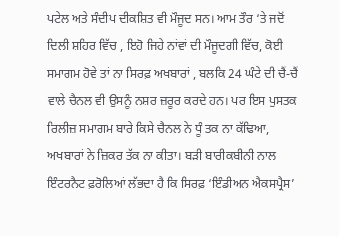ਪਟੇਲ ਅਤੇ ਸੰਦੀਪ ਦੀਕਸ਼ਿਤ ਵੀ ਮੌਜੂਦ ਸਨ। ਆਮ ਤੌਰ ‘ਤੇ ਜਦੋਂ ਦਿਲੀ ਸ਼ਹਿਰ ਵਿੱਚ , ਇਹੋ ਜਿਹੇ ਨਾਂਵਾਂ ਦੀ ਮੌਜੂਦਗੀ ਵਿੱਚ, ਕੋਈ ਸਮਾਗਮ ਹੋਵੇ ਤਾਂ ਨਾ ਸਿਰਫ਼ ਅਖਬਾਰਾਂ , ਬਲਕਿ 24 ਘੰਟੇ ਦੀ ਚੈਂ-ਚੈਂ ਵਾਲੇ ਚੈਨਲ ਵੀ ਉਸਨੂੰ ਨਸ਼ਰ ਜ਼ਰੂਰ ਕਰਦੇ ਹਨ। ਪਰ ਇਸ ਪੁਸਤਕ ਰਿਲੀਜ਼ ਸਮਾਗਮ ਬਾਰੇ ਕਿਸੇ ਚੈਨਲ ਨੇ ਧੂੰ ਤਕ ਨਾ ਕੱਢਿਆ, ਅਖਬਾਰਾਂ ਨੇ ਜ਼ਿਕਰ ਤੱਕ ਨਾ ਕੀਤਾ। ਬੜੀ ਬਾਰੀਕਬੀਨੀ ਨਾਲ ਇੰਟਰਨੈਟ ਫ਼ਰੋਲਿਆਂ ਲੱਭਦਾ ਹੈ ਕਿ ਸਿਰਫ਼ ‘ਇੰਡੀਅਨ ਐਕਸਪ੍ਰੈਸ’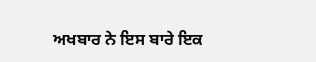ਅਖਬਾਰ ਨੇ ਇਸ ਬਾਰੇ ਇਕ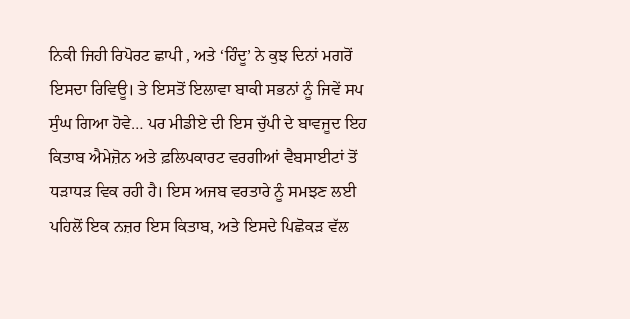ਨਿਕੀ ਜਿਹੀ ਰਿਪੋਰਟ ਛਾਪੀ , ਅਤੇ ‘ਹਿੰਦੂ’ ਨੇ ਕੁਝ ਦਿਨਾਂ ਮਗਰੋਂ ਇਸਦਾ ਰਿਵਿਊ। ਤੇ ਇਸਤੋਂ ਇਲਾਵਾ ਬਾਕੀ ਸਭਨਾਂ ਨੂੰ ਜਿਵੇਂ ਸਪ ਸੁੰਘ ਗਿਆ ਹੋਵੇ… ਪਰ ਮੀਡੀਏ ਦੀ ਇਸ ਚੁੱਪੀ ਦੇ ਬਾਵਜੂਦ ਇਹ ਕਿਤਾਬ ਐਮੇਜ਼ੋਨ ਅਤੇ ਫ਼ਲਿਪਕਾਰਟ ਵਰਗੀਆਂ ਵੈਬਸਾਈਟਾਂ ਤੋਂ ਧੜਾਧੜ ਵਿਕ ਰਹੀ ਹੈ। ਇਸ ਅਜਬ ਵਰਤਾਰੇ ਨੂੰ ਸਮਝਣ ਲਈ ਪਹਿਲੋਂ ਇਕ ਨਜ਼ਰ ਇਸ ਕਿਤਾਬ, ਅਤੇ ਇਸਦੇ ਪਿਛੋਕੜ ਵੱਲ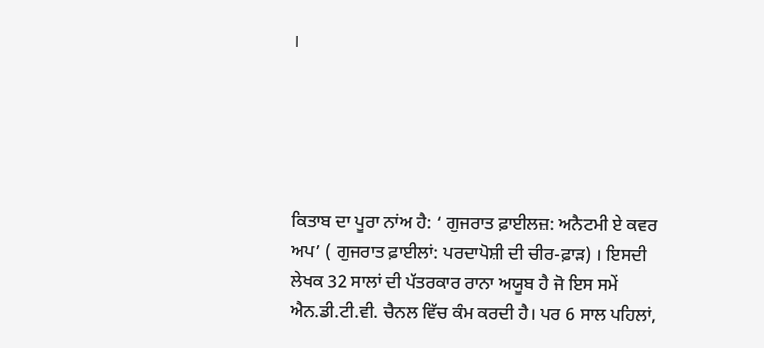।





ਕਿਤਾਬ ਦਾ ਪੂਰਾ ਨਾਂਅ ਹੈ: ‘ ਗੁਜਰਾਤ ਫ਼ਾਈਲਜ਼: ਅਨੈਟਮੀ ਏ ਕਵਰ ਅਪ’ ( ਗੁਜਰਾਤ ਫ਼ਾਈਲਾਂ: ਪਰਦਾਪੋਸ਼ੀ ਦੀ ਚੀਰ-ਫ਼ਾੜ) । ਇਸਦੀ ਲੇਖਕ 32 ਸਾਲਾਂ ਦੀ ਪੱਤਰਕਾਰ ਰਾਨਾ ਅਯੂਬ ਹੈ ਜੋ ਇਸ ਸਮੇਂ ਐਨ.ਡੀ.ਟੀ.ਵੀ. ਚੈਨਲ ਵਿੱਚ ਕੰਮ ਕਰਦੀ ਹੈ। ਪਰ 6 ਸਾਲ ਪਹਿਲਾਂ,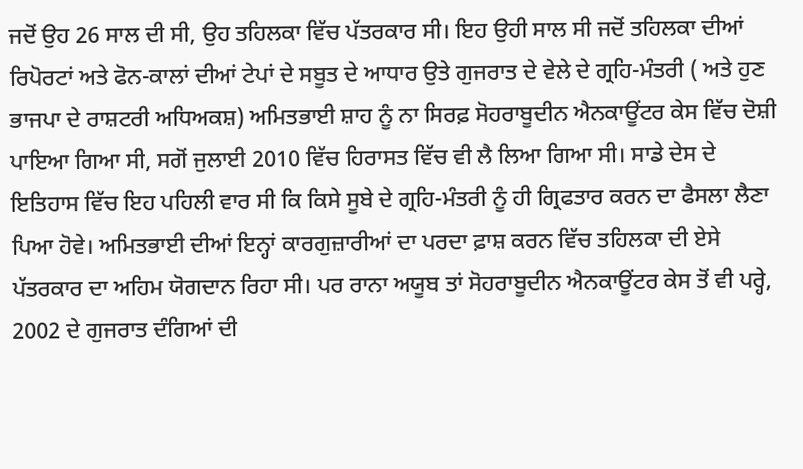ਜਦੋਂ ਉਹ 26 ਸਾਲ ਦੀ ਸੀ, ਉਹ ਤਹਿਲਕਾ ਵਿੱਚ ਪੱਤਰਕਾਰ ਸੀ। ਇਹ ਉਹੀ ਸਾਲ ਸੀ ਜਦੋਂ ਤਹਿਲਕਾ ਦੀਆਂ ਰਿਪੋਰਟਾਂ ਅਤੇ ਫੋਨ-ਕਾਲਾਂ ਦੀਆਂ ਟੇਪਾਂ ਦੇ ਸਬੂਤ ਦੇ ਆਧਾਰ ਉਤੇ ਗੁਜਰਾਤ ਦੇ ਵੇਲੇ ਦੇ ਗ੍ਰਹਿ-ਮੰਤਰੀ ( ਅਤੇ ਹੁਣ ਭਾਜਪਾ ਦੇ ਰਾਸ਼ਟਰੀ ਅਧਿਅਕਸ਼) ਅਮਿਤਭਾਈ ਸ਼ਾਹ ਨੂੰ ਨਾ ਸਿਰਫ਼ ਸੋਹਰਾਬੂਦੀਨ ਐਨਕਾਊਂਟਰ ਕੇਸ ਵਿੱਚ ਦੋਸ਼ੀ ਪਾਇਆ ਗਿਆ ਸੀ, ਸਗੋਂ ਜੁਲਾਈ 2010 ਵਿੱਚ ਹਿਰਾਸਤ ਵਿੱਚ ਵੀ ਲੈ ਲਿਆ ਗਿਆ ਸੀ। ਸਾਡੇ ਦੇਸ ਦੇ ਇਤਿਹਾਸ ਵਿੱਚ ਇਹ ਪਹਿਲੀ ਵਾਰ ਸੀ ਕਿ ਕਿਸੇ ਸੂਬੇ ਦੇ ਗ੍ਰਹਿ-ਮੰਤਰੀ ਨੂੰ ਹੀ ਗ੍ਰਿਫਤਾਰ ਕਰਨ ਦਾ ਫੈਸਲਾ ਲੈਣਾ ਪਿਆ ਹੋਵੇ। ਅਮਿਤਭਾਈ ਦੀਆਂ ਇਨ੍ਹਾਂ ਕਾਰਗੁਜ਼ਾਰੀਆਂ ਦਾ ਪਰਦਾ ਫ਼ਾਸ਼ ਕਰਨ ਵਿੱਚ ਤਹਿਲਕਾ ਦੀ ਏਸੇ ਪੱਤਰਕਾਰ ਦਾ ਅਹਿਮ ਯੋਗਦਾਨ ਰਿਹਾ ਸੀ। ਪਰ ਰਾਨਾ ਅਯੂਬ ਤਾਂ ਸੋਹਰਾਬੂਦੀਨ ਐਨਕਾਊਂਟਰ ਕੇਸ ਤੋਂ ਵੀ ਪਰ੍ਹੇ, 2002 ਦੇ ਗੁਜਰਾਤ ਦੰਗਿਆਂ ਦੀ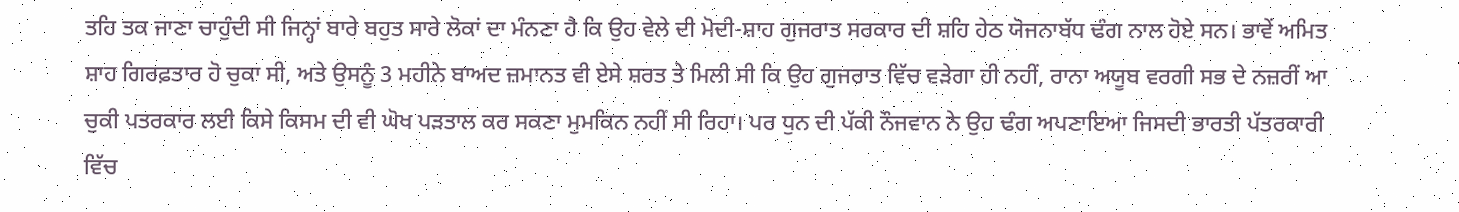ਤਹਿ ਤਕ ਜਾਣਾ ਚਾਹੁੰਦੀ ਸੀ ਜਿਨ੍ਹਾਂ ਬਾਰੇ ਬਹੁਤ ਸਾਰੇ ਲੋਕਾਂ ਦਾ ਮੰਨਣਾ ਹੈ ਕਿ ਉਹ ਵੇਲੇ ਦੀ ਮੋਦੀ-ਸ਼ਾਹ ਗੁਜਰਾਤ ਸਰਕਾਰ ਦੀ ਸ਼ਹਿ ਹੇਠ ਯੋਜਨਾਬੱਧ ਢੰਗ ਨਾਲ ਹੋਏ ਸਨ। ਭਾਵੇਂ ਅਮਿਤ ਸ਼ਾਹ ਗਿਰਫ਼ਤਾਰ ਹੋ ਚੁਕਾ ਸੀ, ਅਤੇ ਉਸਨੂੰ 3 ਮਹੀਨੇ ਬਾਅਦ ਜ਼ਮਾਨਤ ਵੀ ਏਸੇ ਸ਼ਰਤ ਤੇ ਮਿਲੀ ਸੀ ਕਿ ਉਹ ਗੁਜਰਾਤ ਵਿੱਚ ਵੜੇਗਾ ਹੀ ਨਹੀਂ, ਰਾਨਾ ਅਯੂਬ ਵਰਗੀ ਸਭ ਦੇ ਨਜ਼ਰੀਂ ਆ ਚੁਕੀ ਪਤਰਕਾਰ ਲਈ ਕਿਸੇ ਕਿਸਮ ਦੀ ਵੀ ਘੋਖ ਪੜਤਾਲ ਕਰ ਸਕਣਾ ਮੁਮਕਿਨ ਨਹੀਂ ਸੀ ਰਿਹਾ। ਪਰ ਧੁਨ ਦੀ ਪੱਕੀ ਨੌਜਵਾਨ ਨੇ ਉਹ ਢੰਗ ਅਪਣਾਇਆ ਜਿਸਦੀ ਭਾਰਤੀ ਪੱਤਰਕਾਰੀ ਵਿੱਚ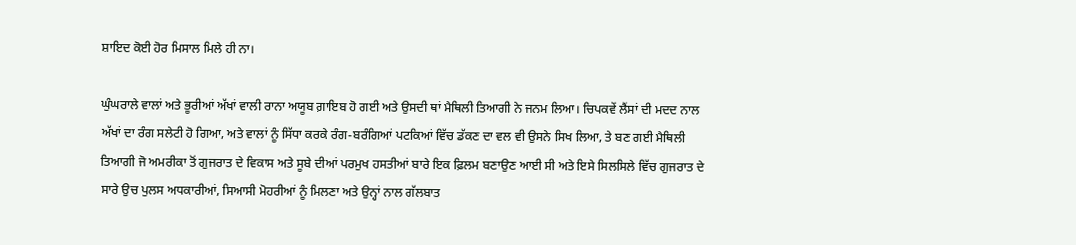ਸ਼ਾਇਦ ਕੋਈ ਹੋਰ ਮਿਸਾਲ ਮਿਲੇ ਹੀ ਨਾ।

ਘੁੰਘਰਾਲੇ ਵਾਲਾਂ ਅਤੇ ਭੂਰੀਆਂ ਅੱਖਾਂ ਵਾਲੀ ਰਾਨਾ ਅਯੂਬ ਗ਼ਾਇਬ ਹੋ ਗਈ ਅਤੇ ਉਸਦੀ ਥਾਂ ਮੈਥਿਲੀ ਤਿਆਗੀ ਨੇ ਜਨਮ ਲਿਆ। ਚਿਪਕਵੇਂ ਲੈਂਸਾਂ ਦੀ ਮਦਦ ਨਾਲ ਅੱਖਾਂ ਦਾ ਰੰਗ ਸਲੇਟੀ ਹੋ ਗਿਆ, ਅਤੇ ਵਾਲਾਂ ਨੂੰ ਸਿੱਧਾ ਕਰਕੇ ਰੰਗ-ਬਰੰਗਿਆਂ ਪਟਕਿਆਂ ਵਿੱਚ ਡੱਕਣ ਦਾ ਵਲ ਵੀ ਉਸਨੇ ਸਿਖ ਲਿਆ, ਤੇ ਬਣ ਗਈ ਮੈਥਿਲੀ ਤਿਆਗੀ ਜੋ ਅਮਰੀਕਾ ਤੋਂ ਗੁਜਰਾਤ ਦੇ ਵਿਕਾਸ ਅਤੇ ਸੂਬੇ ਦੀਆਂ ਪਰਮੁਖ ਹਸਤੀਆਂ ਬਾਰੇ ਇਕ ਫ਼ਿਲਮ ਬਣਾਉਣ ਆਈ ਸੀ ਅਤੇ ਇਸੇ ਸਿਲਸਿਲੇ ਵਿੱਚ ਗੁਜਰਾਤ ਦੇ ਸਾਰੇ ਉਚ ਪੁਲਸ ਅਧਕਾਰੀਆਂ, ਸਿਆਸੀ ਮੋਹਰੀਆਂ ਨੂੰ ਮਿਲਣਾ ਅਤੇ ਉਨ੍ਹਾਂ ਨਾਲ ਗੱਲਬਾਤ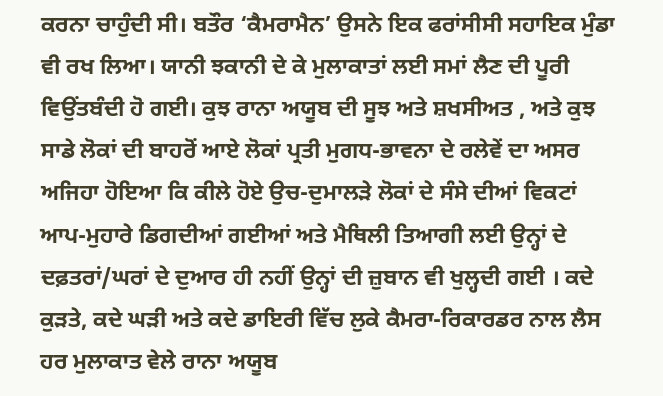ਕਰਨਾ ਚਾਹੁੰਦੀ ਸੀ। ਬਤੌਰ ‘ਕੈਮਰਾਮੈਨ’ ਉਸਨੇ ਇਕ ਫਰਾਂਸੀਸੀ ਸਹਾਇਕ ਮੁੰਡਾ ਵੀ ਰਖ ਲਿਆ। ਯਾਨੀ ਝਕਾਨੀ ਦੇ ਕੇ ਮੁਲਾਕਾਤਾਂ ਲਈ ਸਮਾਂ ਲੈਣ ਦੀ ਪੂਰੀ ਵਿਉਂਤਬੰਦੀ ਹੋ ਗਈ। ਕੁਝ ਰਾਨਾ ਅਯੂਬ ਦੀ ਸੂਝ ਅਤੇ ਸ਼ਖਸੀਅਤ , ਅਤੇ ਕੁਝ ਸਾਡੇ ਲੋਕਾਂ ਦੀ ਬਾਹਰੋਂ ਆਏ ਲੋਕਾਂ ਪ੍ਰਤੀ ਮੁਗਧ-ਭਾਵਨਾ ਦੇ ਰਲੇਵੇਂ ਦਾ ਅਸਰ ਅਜਿਹਾ ਹੋਇਆ ਕਿ ਕੀਲੇ ਹੋਏ ਉਚ-ਦੁਮਾਲੜੇ ਲੋਕਾਂ ਦੇ ਸੰਸੇ ਦੀਆਂ ਵਿਕਟਾਂ ਆਪ-ਮੁਹਾਰੇ ਡਿਗਦੀਆਂ ਗਈਆਂ ਅਤੇ ਮੈਥਿਲੀ ਤਿਆਗੀ ਲਈ ਉਨ੍ਹਾਂ ਦੇ ਦਫ਼ਤਰਾਂ/ਘਰਾਂ ਦੇ ਦੁਆਰ ਹੀ ਨਹੀਂ ਉਨ੍ਹਾਂ ਦੀ ਜ਼ੁਬਾਨ ਵੀ ਖੁਲ੍ਹਦੀ ਗਈ । ਕਦੇ ਕੁੜਤੇ, ਕਦੇ ਘੜੀ ਅਤੇ ਕਦੇ ਡਾਇਰੀ ਵਿੱਚ ਲੁਕੇ ਕੈਮਰਾ-ਰਿਕਾਰਡਰ ਨਾਲ ਲੈਸ ਹਰ ਮੁਲਾਕਾਤ ਵੇਲੇ ਰਾਨਾ ਅਯੂਬ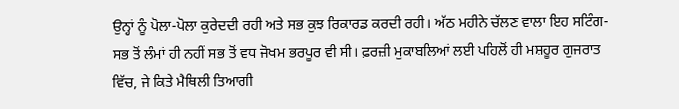ਉਨ੍ਹਾਂ ਨੂੰ ਪੋਲਾ-ਪੋਲਾ ਕੁਰੇਦਦੀ ਰਹੀ ਅਤੇ ਸਭ ਕੁਝ ਰਿਕਾਰਡ ਕਰਦੀ ਰਹੀ। ਅੱਠ ਮਹੀਨੇ ਚੱਲਣ ਵਾਲਾ ਇਹ ਸਟਿੰਗ- ਸਭ ਤੋਂ ਲੰਮਾਂ ਹੀ ਨਹੀਂ ਸਭ ਤੋਂ ਵਧ ਜੋਖਮ ਭਰਪੂਰ ਵੀ ਸੀ। ਫ਼ਰਜ਼ੀ ਮੁਕਾਬਲਿਆਂ ਲਈ ਪਹਿਲੋਂ ਹੀ ਮਸ਼ਹੂਰ ਗੁਜਰਾਤ ਵਿੱਚ, ਜੇ ਕਿਤੇ ਮੈਥਿਲੀ ਤਿਆਗੀ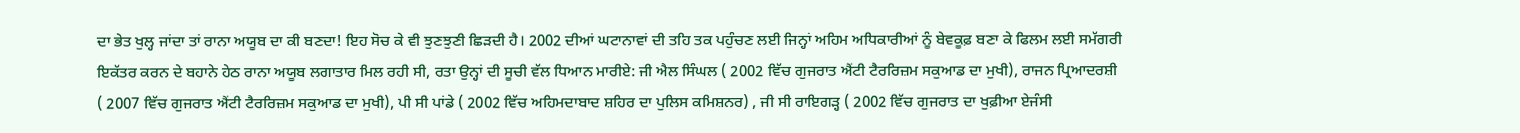ਦਾ ਭੇਤ ਖੁਲ੍ਹ ਜਾਂਦਾ ਤਾਂ ਰਾਨਾ ਅਯੂਬ ਦਾ ਕੀ ਬਣਦਾ! ਇਹ ਸੋਚ ਕੇ ਵੀ ਝੁਣਝੁਣੀ ਛਿੜਦੀ ਹੈ। 2002 ਦੀਆਂ ਘਟਾਨਾਵਾਂ ਦੀ ਤਹਿ ਤਕ ਪਹੁੰਚਣ ਲਈ ਜਿਨ੍ਹਾਂ ਅਹਿਮ ਅਧਿਕਾਰੀਆਂ ਨੂੰ ਬੇਵਕੂਫ਼ ਬਣਾ ਕੇ ਫਿਲਮ ਲਈ ਸਮੱਗਰੀ ਇਕੱਤਰ ਕਰਨ ਦੇ ਬਹਾਨੇ ਹੇਠ ਰਾਨਾ ਅਯੂਬ ਲਗਾਤਾਰ ਮਿਲ ਰਹੀ ਸੀ, ਰਤਾ ਉਨ੍ਹਾਂ ਦੀ ਸੂਚੀ ਵੱਲ ਧਿਆਨ ਮਾਰੀਏ: ਜੀ ਐਲ ਸਿੰਘਲ ( 2002 ਵਿੱਚ ਗੁਜਰਾਤ ਐਂਟੀ ਟੈਰਰਿਜ਼ਮ ਸਕੁਆਡ ਦਾ ਮੁਖੀ), ਰਾਜਨ ਪ੍ਰਿਆਦਰਸ਼ੀ ( 2007 ਵਿੱਚ ਗੁਜਰਾਤ ਐਂਟੀ ਟੈਰਰਿਜ਼ਮ ਸਕੁਆਡ ਦਾ ਮੁਖੀ), ਪੀ ਸੀ ਪਾਂਡੇ ( 2002 ਵਿੱਚ ਅਹਿਮਦਾਬਾਦ ਸ਼ਹਿਰ ਦਾ ਪੁਲਿਸ ਕਮਿਸ਼ਨਰ) , ਜੀ ਸੀ ਰਾਇਗੜ੍ਹ ( 2002 ਵਿੱਚ ਗੁਜਰਾਤ ਦਾ ਖੁਫ਼ੀਆ ਏਜੰਸੀ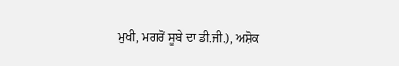ਮੁਖੀ, ਮਗਰੋਂ ਸੂਬੇ ਦਾ ਡੀ.ਜੀ.), ਅਸ਼ੋਕ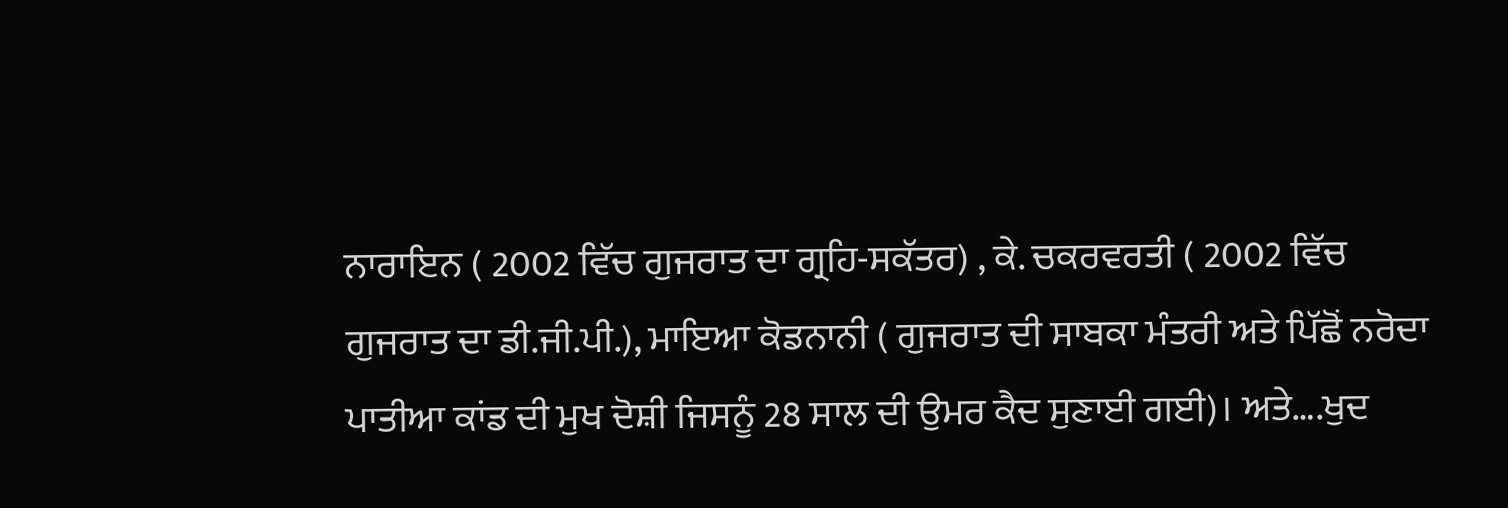ਨਾਰਾਇਨ ( 2002 ਵਿੱਚ ਗੁਜਰਾਤ ਦਾ ਗ੍ਰਹਿ-ਸਕੱਤਰ) , ਕੇ. ਚਕਰਵਰਤੀ ( 2002 ਵਿੱਚ ਗੁਜਰਾਤ ਦਾ ਡੀ.ਜੀ.ਪੀ.), ਮਾਇਆ ਕੋਡਨਾਨੀ ( ਗੁਜਰਾਤ ਦੀ ਸਾਬਕਾ ਮੰਤਰੀ ਅਤੇ ਪਿੱਛੋਂ ਨਰੋਦਾ ਪਾਤੀਆ ਕਾਂਡ ਦੀ ਮੁਖ ਦੋਸ਼ੀ ਜਿਸਨੂੰ 28 ਸਾਲ ਦੀ ਉਮਰ ਕੈਦ ਸੁਣਾਈ ਗਈ)। ਅਤੇ….ਖੁਦ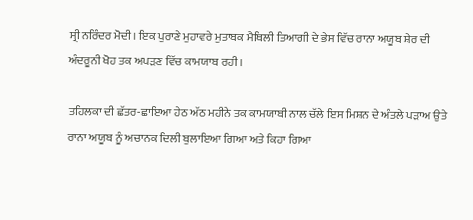ਸ੍ਰੀ ਨਰਿੰਦਰ ਮੋਦੀ। ਇਕ ਪੁਰਾਣੇ ਮੁਹਾਵਰੇ ਮੁਤਾਬਕ ਮੈਥਿਲੀ ਤਿਆਗੀ ਦੇ ਭੇਸ ਵਿੱਚ ਰਾਨਾ ਅਯੂਬ ਸ਼ੇਰ ਦੀ ਅੰਦਰੂਨੀ ਖੋਹ ਤਕ ਅਪੜਣ ਵਿੱਚ ਕਾਮਯਾਬ ਰਹੀ ।

ਤਹਿਲਕਾ ਦੀ ਛੱਤਰ-ਛਾਇਆ ਹੇਠ ਅੱਠ ਮਹੀਨੇ ਤਕ ਕਾਮਯਾਬੀ ਨਾਲ ਚੱਲੇ ਇਸ ਮਿਸ਼ਨ ਦੇ ਅੰਤਲੇ ਪੜਾਅ ਉਤੇ ਰਾਨਾ ਅਯੂਬ ਨੂੰ ਅਚਾਨਕ ਦਿਲੀ ਬੁਲਾਇਆ ਗਿਆ ਅਤੇ ਕਿਹਾ ਗਿਆ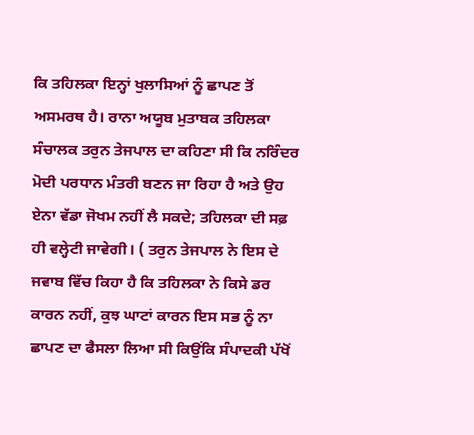ਕਿ ਤਹਿਲਕਾ ਇਨ੍ਹਾਂ ਖੁਲਾਸਿਆਂ ਨੂੰ ਛਾਪਣ ਤੋਂ ਅਸਮਰਥ ਹੈ। ਰਾਨਾ ਅਯੂਬ ਮੁਤਾਬਕ ਤਹਿਲਕਾ ਸੰਚਾਲਕ ਤਰੁਨ ਤੇਜਪਾਲ ਦਾ ਕਹਿਣਾ ਸੀ ਕਿ ਨਰਿੰਦਰ ਮੋਦੀ ਪਰਧਾਨ ਮੰਤਰੀ ਬਣਨ ਜਾ ਰਿਹਾ ਹੈ ਅਤੇ ਉਹ ਏਨਾ ਵੱਡਾ ਜੋਖਮ ਨਹੀਂ ਲੈ ਸਕਦੇ; ਤਹਿਲਕਾ ਦੀ ਸਫ਼ ਹੀ ਵਲ੍ਹੇਟੀ ਜਾਵੇਗੀ। ( ਤਰੁਨ ਤੇਜਪਾਲ ਨੇ ਇਸ ਦੇ ਜਵਾਬ ਵਿੱਚ ਕਿਹਾ ਹੈ ਕਿ ਤਹਿਲਕਾ ਨੇ ਕਿਸੇ ਡਰ ਕਾਰਨ ਨਹੀਂ, ਕੁਝ ਘਾਟਾਂ ਕਾਰਨ ਇਸ ਸਭ ਨੂੰ ਨਾ ਛਾਪਣ ਦਾ ਫੈਸਲਾ ਲਿਆ ਸੀ ਕਿਉਂਕਿ ਸੰਪਾਦਕੀ ਪੱਖੋਂ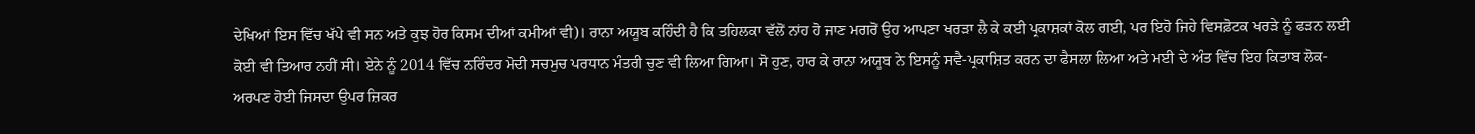ਦੇਖਿਆਂ ਇਸ ਵਿੱਚ ਖੱਪੇ ਵੀ ਸਨ ਅਤੇ ਕੁਝ ਹੋਰ ਕਿਸਮ ਦੀਆਂ ਕਮੀਆਂ ਵੀ)। ਰਾਨਾ ਅਯੂਬ ਕਹਿੰਦੀ ਹੈ ਕਿ ਤਹਿਲਕਾ ਵੱਲੋਂ ਨਾਂਹ ਹੋ ਜਾਣ ਮਗਰੋਂ ਉਹ ਆਪਣਾ ਖਰੜਾ ਲੈ ਕੇ ਕਈ ਪ੍ਰਕਾਸ਼ਕਾਂ ਕੋਲ ਗਈ, ਪਰ ਇਹੋ ਜਿਹੇ ਵਿਸਫ਼ੋਟਕ ਖਰੜੇ ਨੂੰ ਫੜਨ ਲਈ ਕੋਈ ਵੀ ਤਿਆਰ ਨਹੀਂ ਸੀ। ਏਨੇ ਨੂੰ 2014 ਵਿੱਚ ਨਰਿੰਦਰ ਮੋਦੀ ਸਚਮੁਚ ਪਰਧਾਨ ਮੰਤਰੀ ਚੁਣ ਵੀ ਲਿਆ ਗਿਆ। ਸੋ ਹੁਣ, ਹਾਰ ਕੇ ਰਾਨਾ ਅਯੂਬ ਨੇ ਇਸਨੂੰ ਸਵੈ-ਪ੍ਰਕਾਸ਼ਿਤ ਕਰਨ ਦਾ ਫੈਸਲਾ ਲਿਆ ਅਤੇ ਮਈ ਦੇ ਅੰਤ ਵਿੱਚ ਇਹ ਕਿਤਾਬ ਲੋਕ-ਅਰਪਣ ਹੋਈ ਜਿਸਦਾ ਉਪਰ ਜ਼ਿਕਰ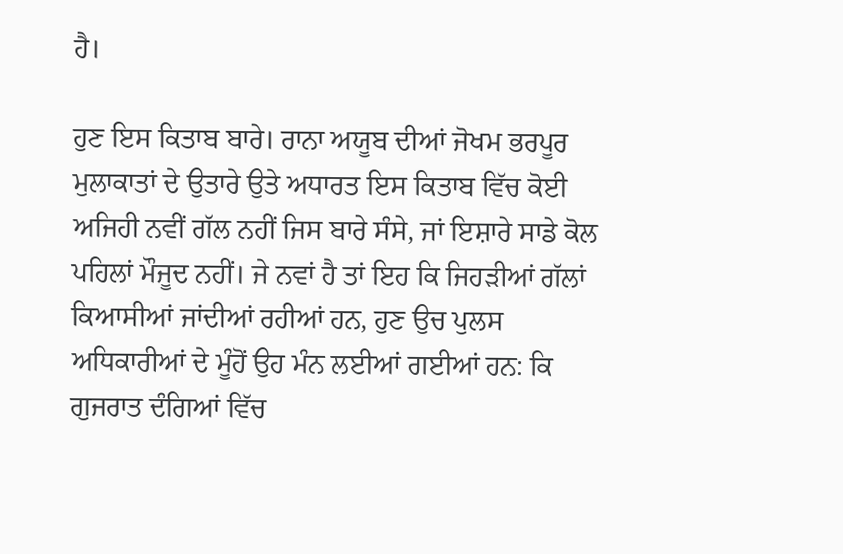ਹੈ।

ਹੁਣ ਇਸ ਕਿਤਾਬ ਬਾਰੇ। ਰਾਨਾ ਅਯੂਬ ਦੀਆਂ ਜੋਖਮ ਭਰਪੂਰ ਮੁਲਾਕਾਤਾਂ ਦੇ ਉਤਾਰੇ ਉਤੇ ਅਧਾਰਤ ਇਸ ਕਿਤਾਬ ਵਿੱਚ ਕੋਈ ਅਜਿਹੀ ਨਵੀਂ ਗੱਲ ਨਹੀਂ ਜਿਸ ਬਾਰੇ ਸੰਸੇ, ਜਾਂ ਇਸ਼ਾਰੇ ਸਾਡੇ ਕੋਲ ਪਹਿਲਾਂ ਮੌਜੂਦ ਨਹੀਂ। ਜੇ ਨਵਾਂ ਹੈ ਤਾਂ ਇਹ ਕਿ ਜਿਹੜੀਆਂ ਗੱਲਾਂ ਕਿਆਸੀਆਂ ਜਾਂਦੀਆਂ ਰਹੀਆਂ ਹਨ, ਹੁਣ ਉਚ ਪੁਲਸ ਅਧਿਕਾਰੀਆਂ ਦੇ ਮੂੰਹੋਂ ਉਹ ਮੰਨ ਲਈਆਂ ਗਈਆਂ ਹਨ: ਕਿ ਗੁਜਰਾਤ ਦੰਗਿਆਂ ਵਿੱਚ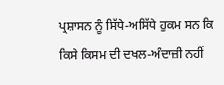ਪ੍ਰਸ਼ਾਸਨ ਨੂੰ ਸਿੱਧੇ-ਅਸਿੱਧੇ ਹੁਕਮ ਸਨ ਕਿ ਕਿਸੇ ਕਿਸਮ ਦੀ ਦਖਲ-ਅੰਦਾਜ਼ੀ ਨਹੀਂ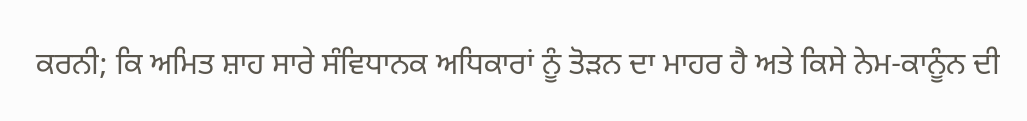ਕਰਨੀ; ਕਿ ਅਮਿਤ ਸ਼ਾਹ ਸਾਰੇ ਸੰਵਿਧਾਨਕ ਅਧਿਕਾਰਾਂ ਨੂੰ ਤੋੜਨ ਦਾ ਮਾਹਰ ਹੈ ਅਤੇ ਕਿਸੇ ਨੇਮ-ਕਾਨੂੰਨ ਦੀ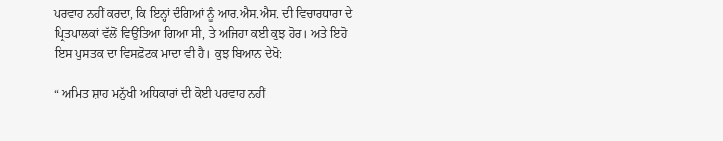ਪਰਵਾਹ ਨਹੀਂ ਕਰਦਾ, ਕਿ ਇਨ੍ਹਾਂ ਦੰਗਿਆਂ ਨੂੰ ਆਰ.ਐਸ.ਐਸ. ਦੀ ਵਿਚਾਰਧਾਰਾ ਦੇ ਪ੍ਰਿਤਪਾਲਕਾਂ ਵੱਲੋਂ ਵਿਉਂਤਿਆ ਗਿਆ ਸੀ, ਤੇ ਅਜਿਹਾ ਕਈ ਕੁਝ ਹੋਰ। ਅਤੇ ਇਹੋ ਇਸ ਪੁਸਤਕ ਦਾ ਵਿਸਫ਼ੋਟਕ ਮਾਦਾ ਵੀ ਹੈ। ਕੁਝ ਬਿਆਨ ਦੇਖੋ:

“ ਅਮਿਤ ਸ਼ਾਹ ਮਨੁੱਖੀ ਅਧਿਕਾਰਾਂ ਦੀ ਕੋਈ ਪਰਵਾਹ ਨਹੀਂ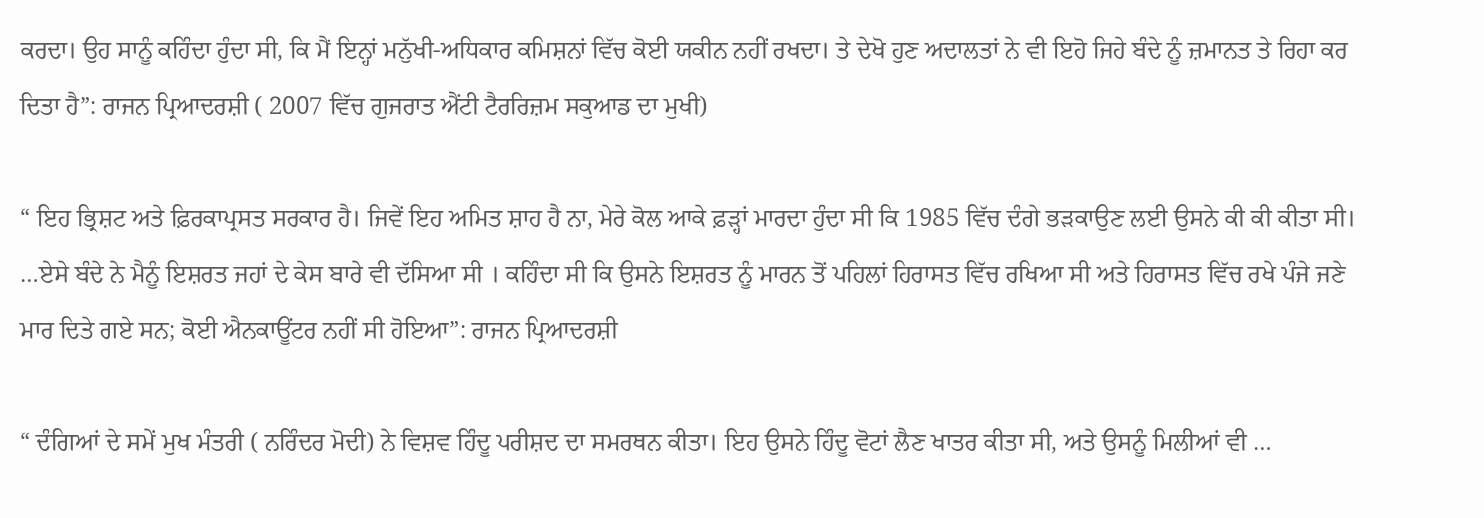ਕਰਦਾ। ਉਹ ਸਾਨੂੰ ਕਹਿੰਦਾ ਹੁੰਦਾ ਸੀ, ਕਿ ਮੈਂ ਇਨ੍ਹਾਂ ਮਨੁੱਖੀ-ਅਧਿਕਾਰ ਕਮਿਸ਼ਨਾਂ ਵਿੱਚ ਕੋਈ ਯਕੀਨ ਨਹੀਂ ਰਖਦਾ। ਤੇ ਦੇਖੋ ਹੁਣ ਅਦਾਲਤਾਂ ਨੇ ਵੀ ਇਹੋ ਜਿਹੇ ਬੰਦੇ ਨੂੰ ਜ਼ਮਾਨਤ ਤੇ ਰਿਹਾ ਕਰ ਦਿਤਾ ਹੈ”: ਰਾਜਨ ਪ੍ਰਿਆਦਰਸ਼ੀ ( 2007 ਵਿੱਚ ਗੁਜਰਾਤ ਐਂਟੀ ਟੈਰਰਿਜ਼ਮ ਸਕੁਆਡ ਦਾ ਮੁਖੀ)

“ ਇਹ ਭ੍ਰਿਸ਼ਟ ਅਤੇ ਫ਼ਿਰਕਾਪ੍ਰਸਤ ਸਰਕਾਰ ਹੈ। ਜਿਵੇਂ ਇਹ ਅਮਿਤ ਸ਼ਾਹ ਹੈ ਨਾ, ਮੇਰੇ ਕੋਲ ਆਕੇ ਫ਼ੜ੍ਹਾਂ ਮਾਰਦਾ ਹੁੰਦਾ ਸੀ ਕਿ 1985 ਵਿੱਚ ਦੰਗੇ ਭੜਕਾਉਣ ਲਈ ਉਸਨੇ ਕੀ ਕੀ ਕੀਤਾ ਸੀ। …ਏਸੇ ਬੰਦੇ ਨੇ ਮੈਨੂੰ ਇਸ਼ਰਤ ਜਹਾਂ ਦੇ ਕੇਸ ਬਾਰੇ ਵੀ ਦੱਸਿਆ ਸੀ । ਕਹਿੰਦਾ ਸੀ ਕਿ ਉਸਨੇ ਇਸ਼ਰਤ ਨੂੰ ਮਾਰਨ ਤੋਂ ਪਹਿਲਾਂ ਹਿਰਾਸਤ ਵਿੱਚ ਰਖਿਆ ਸੀ ਅਤੇ ਹਿਰਾਸਤ ਵਿੱਚ ਰਖੇ ਪੰਜੇ ਜਣੇ ਮਾਰ ਦਿਤੇ ਗਏ ਸਨ; ਕੋਈ ਐਨਕਾਊਂਟਰ ਨਹੀਂ ਸੀ ਹੋਇਆ”: ਰਾਜਨ ਪ੍ਰਿਆਦਰਸ਼ੀ

“ ਦੰਗਿਆਂ ਦੇ ਸਮੇਂ ਮੁਖ ਮੰਤਰੀ ( ਨਰਿੰਦਰ ਮੋਦੀ) ਨੇ ਵਿਸ਼ਵ ਹਿੰਦੂ ਪਰੀਸ਼ਦ ਦਾ ਸਮਰਥਨ ਕੀਤਾ। ਇਹ ਉਸਨੇ ਹਿੰਦੂ ਵੋਟਾਂ ਲੈਣ ਖਾਤਰ ਕੀਤਾ ਸੀ, ਅਤੇ ਉਸਨੂੰ ਮਿਲੀਆਂ ਵੀ …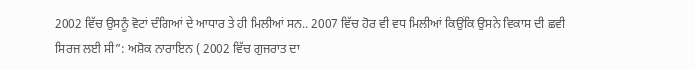2002 ਵਿੱਚ ਉਸਨੂੰ ਵੋਟਾਂ ਦੰਗਿਆਂ ਦੇ ਆਧਾਰ ਤੇ ਹੀ ਮਿਲੀਆਂ ਸਨ.. 2007 ਵਿੱਚ ਹੋਰ ਵੀ ਵਧ ਮਿਲੀਆਂ ਕਿਉਂਕਿ ਉਸਨੇ ਵਿਕਾਸ ਦੀ ਛਵੀ ਸਿਰਜ ਲਈ ਸੀ”: ਅਸ਼ੋਕ ਨਾਰਾਇਨ ( 2002 ਵਿੱਚ ਗੁਜਰਾਤ ਦਾ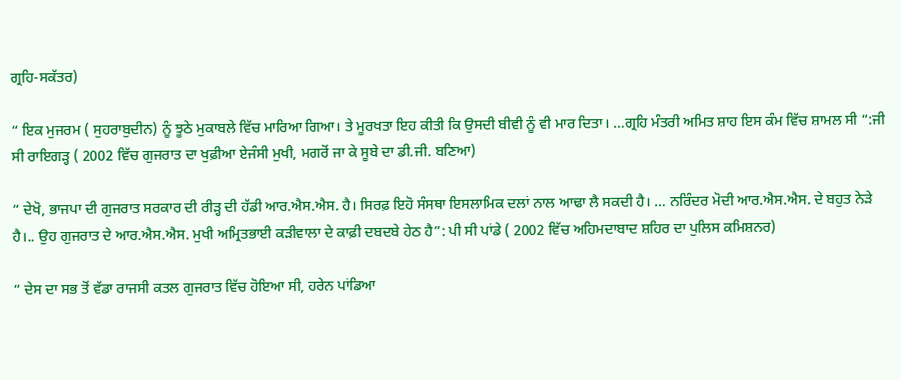ਗ੍ਰਹਿ-ਸਕੱਤਰ)

“ ਇਕ ਮੁਜਰਮ ( ਸੁਹਰਾਬੁਦੀਨ) ਨੂੰ ਝੂਠੇ ਮੁਕਾਬਲੇ ਵਿੱਚ ਮਾਰਿਆ ਗਿਆ। ਤੇ ਮੂਰਖਤਾ ਇਹ ਕੀਤੀ ਕਿ ਉਸਦੀ ਬੀਵੀ ਨੂੰ ਵੀ ਮਾਰ ਦਿਤਾ। …ਗ੍ਰਹਿ ਮੰਤਰੀ ਅਮਿਤ ਸ਼ਾਹ ਇਸ ਕੰਮ ਵਿੱਚ ਸ਼ਾਮਲ ਸੀ “:ਜੀ ਸੀ ਰਾਇਗੜ੍ਹ ( 2002 ਵਿੱਚ ਗੁਜਰਾਤ ਦਾ ਖੁਫ਼ੀਆ ਏਜੰਸੀ ਮੁਖੀ, ਮਗਰੋਂ ਜਾ ਕੇ ਸੂਬੇ ਦਾ ਡੀ.ਜੀ. ਬਣਿਆ)

“ ਦੇਖੋ, ਭਾਜਪਾ ਦੀ ਗੁਜਰਾਤ ਸਰਕਾਰ ਦੀ ਰੀੜ੍ਹ ਦੀ ਹੱਡੀ ਆਰ.ਐਸ.ਐਸ. ਹੈ। ਸਿਰਫ਼ ਇਹੋ ਸੰਸਥਾ ਇਸਲਾਮਿਕ ਦਲਾਂ ਨਾਲ ਆਢਾ ਲੈ ਸਕਦੀ ਹੈ। … ਨਰਿੰਦਰ ਮੋਦੀ ਆਰ.ਐਸ.ਐਸ. ਦੇ ਬਹੁਤ ਨੇੜੇ ਹੈ।.. ਉਹ ਗੁਜਰਾਤ ਦੇ ਆਰ.ਐਸ.ਐਸ. ਮੁਖੀ ਅਮ੍ਰਿਤਭਾਈ ਕੜੀਵਾਲਾ ਦੇ ਕਾਫ਼ੀ ਦਬਦਬੇ ਹੇਠ ਹੈ”: ਪੀ ਸੀ ਪਾਂਡੇ ( 2002 ਵਿੱਚ ਅਹਿਮਦਾਬਾਦ ਸ਼ਹਿਰ ਦਾ ਪੁਲਿਸ ਕਮਿਸ਼ਨਰ)

“ ਦੇਸ ਦਾ ਸਭ ਤੋਂ ਵੱਡਾ ਰਾਜਸੀ ਕਤਲ ਗੁਜਰਾਤ ਵਿੱਚ ਹੋਇਆ ਸੀ, ਹਰੇਨ ਪਾਂਡਿਆ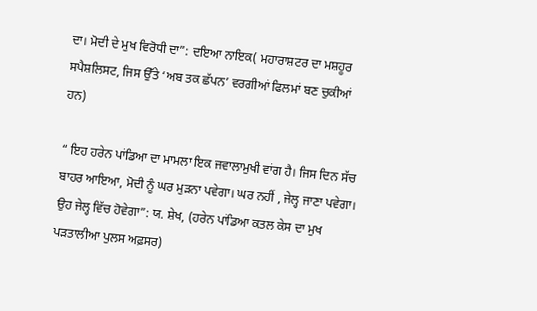ਦਾ। ਮੋਦੀ ਦੇ ਮੁਖ ਵਿਰੋਧੀ ਦਾ”: ਦਇਆ ਨਾਇਕ( ਮਹਾਰਾਸ਼ਟਰ ਦਾ ਮਸ਼ਹੂਰ ਸਪੈਸ਼ਲਿਸਟ, ਜਿਸ ਉੱਤੇ ‘ਅਬ ਤਕ ਛੱਪਨ’ ਵਰਗੀਆਂ ਫਿਲਮਾਂ ਬਣ ਚੁਕੀਆਂ ਹਨ)

“ ਇਹ ਹਰੇਨ ਪਾਂਡਿਆ ਦਾ ਮਾਮਲਾ ਇਕ ਜਵਾਲਾਮੁਖੀ ਵਾਂਗ ਹੈ। ਜਿਸ ਦਿਨ ਸੱਚ ਬਾਹਰ ਆਇਆ, ਮੋਦੀ ਨੂੰ ਘਰ ਮੁੜਨਾ ਪਵੇਗਾ। ਘਰ ਨਹੀਂ , ਜੇਲ੍ਹ ਜਾਣਾ ਪਵੇਗਾ। ਉਹ ਜੇਲ੍ਹ ਵਿੱਚ ਹੋਵੇਗਾ”: ਯ. ਸ਼ੇਖ, (ਹਰੇਨ ਪਾਂਡਿਆ ਕਤਲ ਕੇਸ ਦਾ ਮੁਖ ਪੜਤਾਲੀਆ ਪੁਲਸ ਅਫ਼ਸਰ)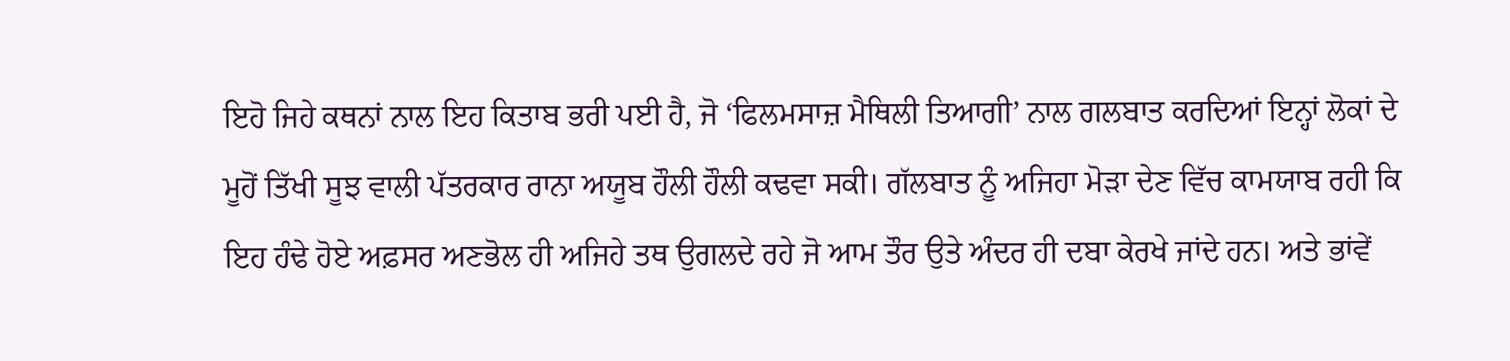ਇਹੋ ਜਿਹੇ ਕਥਨਾਂ ਨਾਲ ਇਹ ਕਿਤਾਬ ਭਰੀ ਪਈ ਹੈ, ਜੋ ‘ਫਿਲਮਸਾਜ਼ ਮੈਥਿਲੀ ਤਿਆਗੀ’ ਨਾਲ ਗਲਬਾਤ ਕਰਦਿਆਂ ਇਨ੍ਹਾਂ ਲੋਕਾਂ ਦੇ ਮੂਹੋਂ ਤਿੱਖੀ ਸੂਝ ਵਾਲੀ ਪੱਤਰਕਾਰ ਰਾਨਾ ਅਯੂਬ ਹੌਲੀ ਹੌਲੀ ਕਢਵਾ ਸਕੀ। ਗੱਲਬਾਤ ਨੂੰ ਅਜਿਹਾ ਮੋੜਾ ਦੇਣ ਵਿੱਚ ਕਾਮਯਾਬ ਰਹੀ ਕਿ ਇਹ ਹੰਢੇ ਹੋਏ ਅਫ਼ਸਰ ਅਣਭੋਲ ਹੀ ਅਜਿਹੇ ਤਥ ਉਗਲਦੇ ਰਹੇ ਜੋ ਆਮ ਤੌਰ ਉਤੇ ਅੰਦਰ ਹੀ ਦਬਾ ਕੇਰਖੇ ਜਾਂਦੇ ਹਨ। ਅਤੇ ਭਾਂਵੇਂ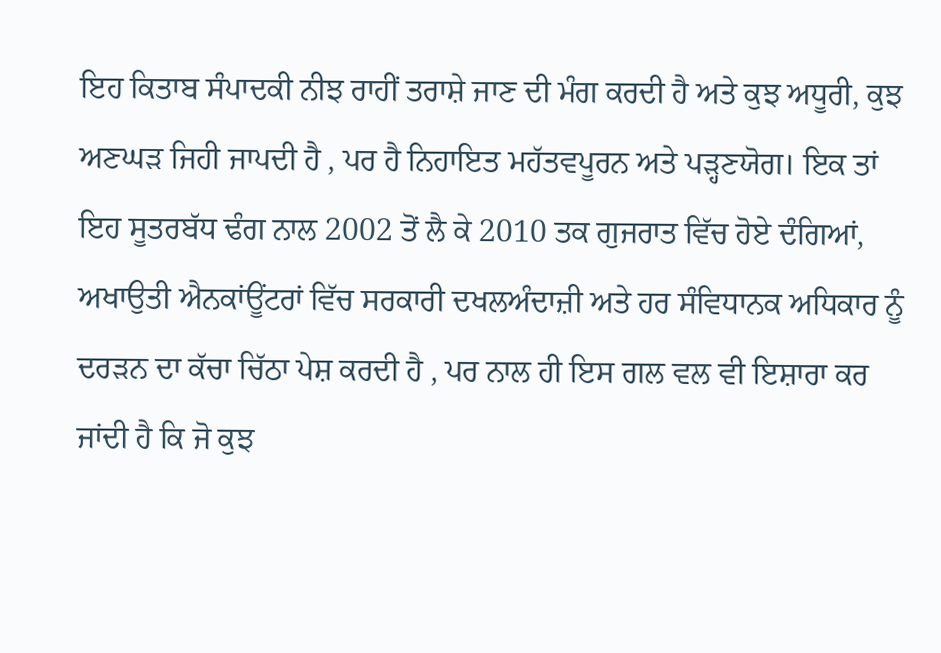ਇਹ ਕਿਤਾਬ ਸੰਪਾਦਕੀ ਨੀਝ ਰਾਹੀਂ ਤਰਾਸ਼ੇ ਜਾਣ ਦੀ ਮੰਗ ਕਰਦੀ ਹੈ ਅਤੇ ਕੁਝ ਅਧੂਰੀ, ਕੁਝ ਅਣਘੜ ਜਿਹੀ ਜਾਪਦੀ ਹੈ , ਪਰ ਹੈ ਨਿਹਾਇਤ ਮਹੱਤਵਪੂਰਨ ਅਤੇ ਪੜ੍ਹਣਯੋਗ। ਇਕ ਤਾਂ ਇਹ ਸੂਤਰਬੱਧ ਢੰਗ ਨਾਲ 2002 ਤੋਂ ਲੈ ਕੇ 2010 ਤਕ ਗੁਜਰਾਤ ਵਿੱਚ ਹੋਏ ਦੰਗਿਆਂ, ਅਖਾਉਤੀ ਐਨਕਾਂਊਂਟਰਾਂ ਵਿੱਚ ਸਰਕਾਰੀ ਦਖਲਅੰਦਾਜ਼ੀ ਅਤੇ ਹਰ ਸੰਵਿਧਾਨਕ ਅਧਿਕਾਰ ਨੂੰ ਦਰੜਨ ਦਾ ਕੱਚਾ ਚਿੱਠਾ ਪੇਸ਼ ਕਰਦੀ ਹੈ , ਪਰ ਨਾਲ ਹੀ ਇਸ ਗਲ ਵਲ ਵੀ ਇਸ਼ਾਰਾ ਕਰ ਜਾਂਦੀ ਹੈ ਕਿ ਜੋ ਕੁਝ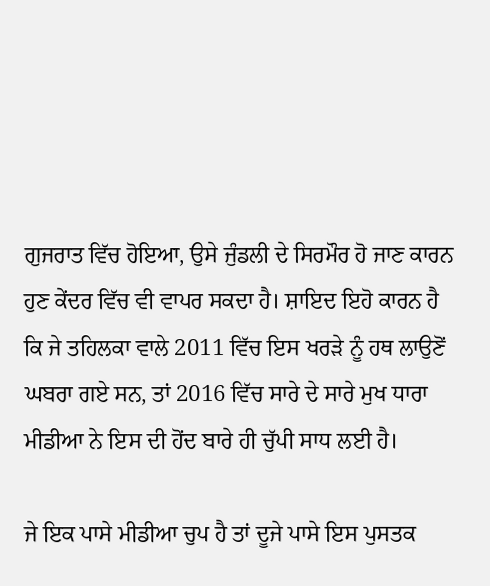ਗੁਜਰਾਤ ਵਿੱਚ ਹੋਇਆ, ਉਸੇ ਜੁੰਡਲੀ ਦੇ ਸਿਰਮੌਰ ਹੋ ਜਾਣ ਕਾਰਨ ਹੁਣ ਕੇਂਦਰ ਵਿੱਚ ਵੀ ਵਾਪਰ ਸਕਦਾ ਹੈ। ਸ਼ਾਇਦ ਇਹੋ ਕਾਰਨ ਹੈ ਕਿ ਜੇ ਤਹਿਲਕਾ ਵਾਲੇ 2011 ਵਿੱਚ ਇਸ ਖਰੜੇ ਨੂੰ ਹਥ ਲਾਉਣੋਂ ਘਬਰਾ ਗਏ ਸਨ, ਤਾਂ 2016 ਵਿੱਚ ਸਾਰੇ ਦੇ ਸਾਰੇ ਮੁਖ ਧਾਰਾ ਮੀਡੀਆ ਨੇ ਇਸ ਦੀ ਹੋਂਦ ਬਾਰੇ ਹੀ ਚੁੱਪੀ ਸਾਧ ਲਈ ਹੈ।

ਜੇ ਇਕ ਪਾਸੇ ਮੀਡੀਆ ਚੁਪ ਹੈ ਤਾਂ ਦੂਜੇ ਪਾਸੇ ਇਸ ਪੁਸਤਕ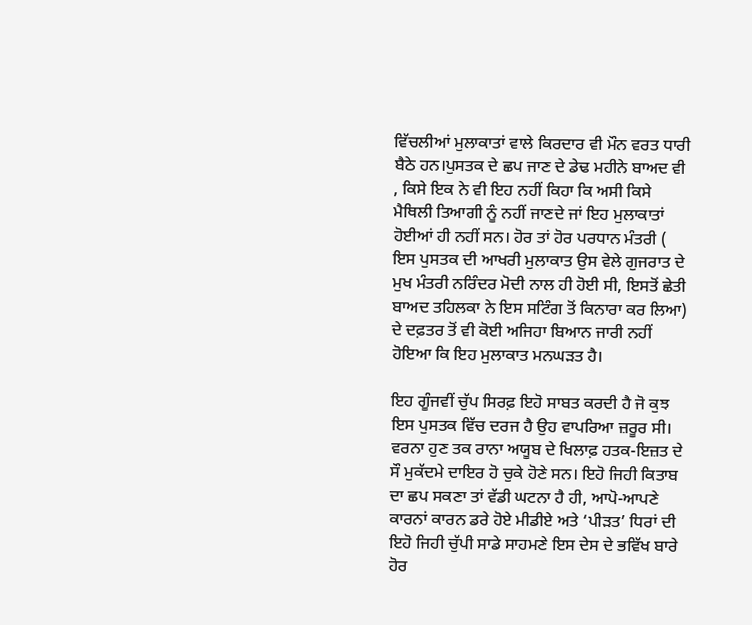ਵਿੱਚਲੀਆਂ ਮੁਲਾਕਾਤਾਂ ਵਾਲੇ ਕਿਰਦਾਰ ਵੀ ਮੌਨ ਵਰਤ ਧਾਰੀ ਬੈਠੇ ਹਨ।ਪੁਸਤਕ ਦੇ ਛਪ ਜਾਣ ਦੇ ਡੇਢ ਮਹੀਨੇ ਬਾਅਦ ਵੀ , ਕਿਸੇ ਇਕ ਨੇ ਵੀ ਇਹ ਨਹੀਂ ਕਿਹਾ ਕਿ ਅਸੀ ਕਿਸੇ ਮੈਥਿਲੀ ਤਿਆਗੀ ਨੂੰ ਨਹੀਂ ਜਾਣਦੇ ਜਾਂ ਇਹ ਮੁਲਾਕਾਤਾਂ ਹੋਈਆਂ ਹੀ ਨਹੀਂ ਸਨ। ਹੋਰ ਤਾਂ ਹੋਰ ਪਰਧਾਨ ਮੰਤਰੀ ( ਇਸ ਪੁਸਤਕ ਦੀ ਆਖਰੀ ਮੁਲਾਕਾਤ ਉਸ ਵੇਲੇ ਗੁਜਰਾਤ ਦੇ ਮੁਖ ਮੰਤਰੀ ਨਰਿੰਦਰ ਮੋਦੀ ਨਾਲ ਹੀ ਹੋਈ ਸੀ, ਇਸਤੋਂ ਛੇਤੀ ਬਾਅਦ ਤਹਿਲਕਾ ਨੇ ਇਸ ਸਟਿੰਗ ਤੋਂ ਕਿਨਾਰਾ ਕਰ ਲਿਆ) ਦੇ ਦਫ਼ਤਰ ਤੋਂ ਵੀ ਕੋਈ ਅਜਿਹਾ ਬਿਆਨ ਜਾਰੀ ਨਹੀਂ ਹੋਇਆ ਕਿ ਇਹ ਮੁਲਾਕਾਤ ਮਨਘੜਤ ਹੈ।

ਇਹ ਗੂੰਜਵੀਂ ਚੁੱਪ ਸਿਰਫ਼ ਇਹੋ ਸਾਬਤ ਕਰਦੀ ਹੈ ਜੋ ਕੁਝ ਇਸ ਪੁਸਤਕ ਵਿੱਚ ਦਰਜ ਹੈ ਉਹ ਵਾਪਰਿਆ ਜ਼ਰੂਰ ਸੀ। ਵਰਨਾ ਹੁਣ ਤਕ ਰਾਨਾ ਅਯੂਬ ਦੇ ਖਿਲਾਫ਼ ਹਤਕ-ਇਜ਼ਤ ਦੇ ਸੌ ਮੁਕੱਦਮੇ ਦਾਇਰ ਹੋ ਚੁਕੇ ਹੋਣੇ ਸਨ। ਇਹੋ ਜਿਹੀ ਕਿਤਾਬ ਦਾ ਛਪ ਸਕਣਾ ਤਾਂ ਵੱਡੀ ਘਟਨਾ ਹੈ ਹੀ, ਆਪੋ-ਆਪਣੇ ਕਾਰਨਾਂ ਕਾਰਨ ਡਰੇ ਹੋਏ ਮੀਡੀਏ ਅਤੇ ‘ਪੀੜਤ’ ਧਿਰਾਂ ਦੀ ਇਹੋ ਜਿਹੀ ਚੁੱਪੀ ਸਾਡੇ ਸਾਹਮਣੇ ਇਸ ਦੇਸ ਦੇ ਭਵਿੱਖ ਬਾਰੇ ਹੋਰ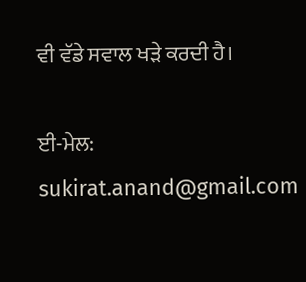ਵੀ ਵੱਡੇ ਸਵਾਲ ਖੜੇ ਕਰਦੀ ਹੈ।

ਈ-ਮੇਲ: sukirat.anand@gmail.com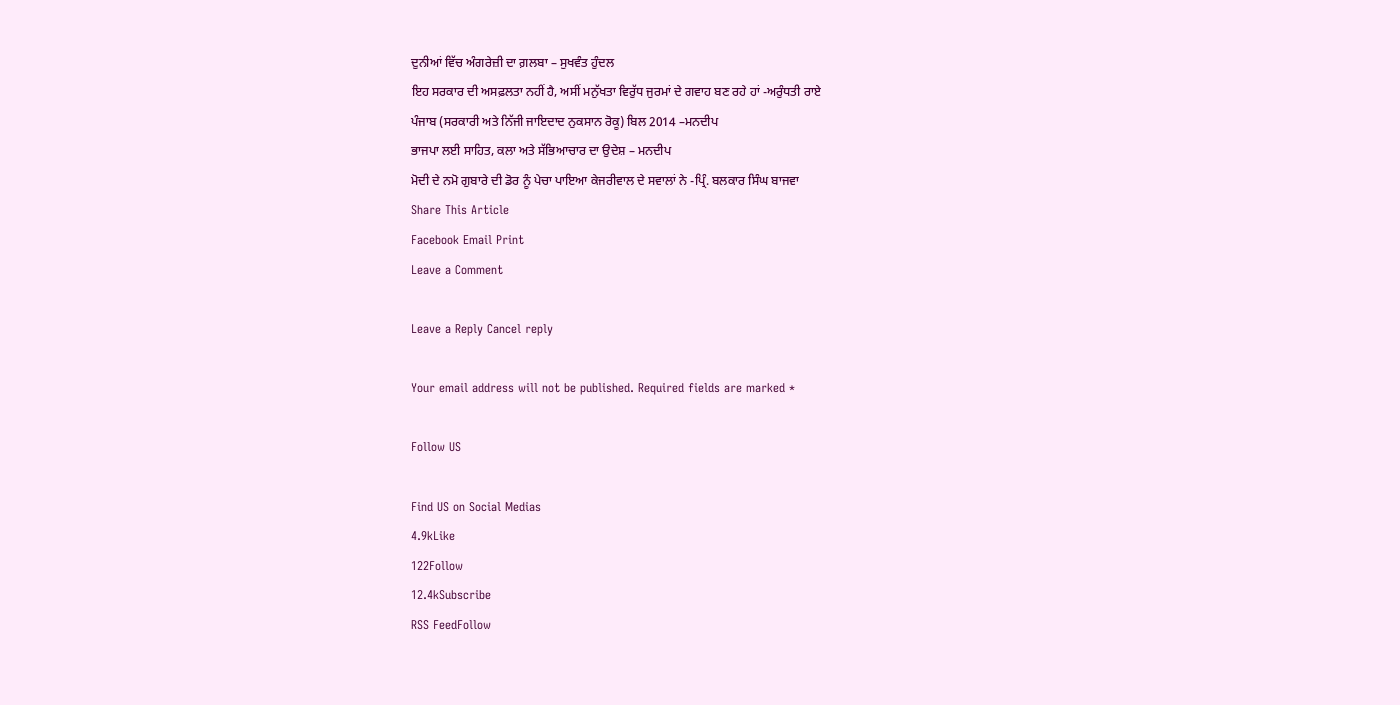ਦੁਨੀਆਂ ਵਿੱਚ ਅੰਗਰੇਜ਼ੀ ਦਾ ਗ਼ਲਬਾ – ਸੁਖਵੰਤ ਹੁੰਦਲ
ਇਹ ਸਰਕਾਰ ਦੀ ਅਸਫ਼ਲਤਾ ਨਹੀਂ ਹੈ, ਅਸੀਂ ਮਨੁੱਖਤਾ ਵਿਰੁੱਧ ਜੁਰਮਾਂ ਦੇ ਗਵਾਹ ਬਣ ਰਹੇ ਹਾਂ -ਅਰੁੰਧਤੀ ਰਾਏ
ਪੰਜਾਬ (ਸਰਕਾਰੀ ਅਤੇ ਨਿੱਜੀ ਜਾਇਦਾਦ ਨੁਕਸਾਨ ਰੋਕੂ) ਬਿਲ 2014 –ਮਨਦੀਪ
ਭਾਜਪਾ ਲਈ ਸਾਹਿਤ, ਕਲਾ ਅਤੇ ਸੱਭਿਆਚਾਰ ਦਾ ਉਦੇਸ਼ – ਮਨਦੀਪ
ਮੋਦੀ ਦੇ ਨਮੋ ਗੁਬਾਰੇ ਦੀ ਡੋਰ ਨੂੰ ਪੇਚਾ ਪਾਇਆ ਕੇਜਰੀਵਾਲ ਦੇ ਸਵਾਲਾਂ ਨੇ -ਪ੍ਰਿੰ. ਬਲਕਾਰ ਸਿੰਘ ਬਾਜਵਾ
Share This Article
Facebook Email Print
Leave a Comment

Leave a Reply Cancel reply

Your email address will not be published. Required fields are marked *

Follow US

Find US on Social Medias
4.9kLike
122Follow
12.4kSubscribe
RSS FeedFollow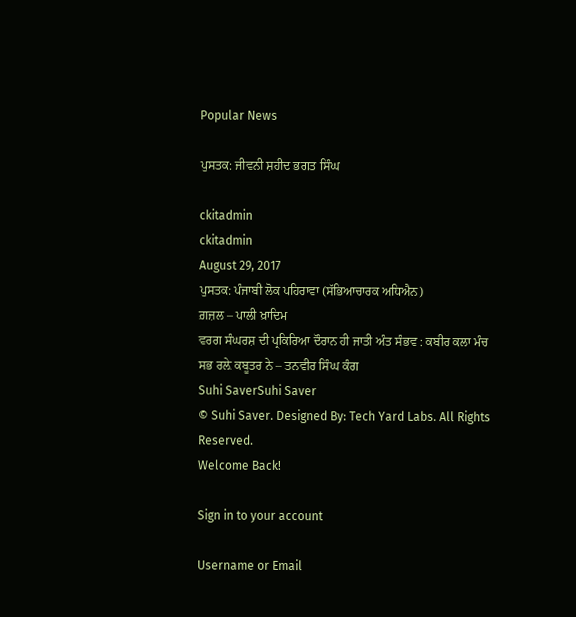Popular News

ਪੁਸਤਕ: ਜੀਵਨੀ ਸ਼ਹੀਦ ਭਗਤ ਸਿੰਘ

ckitadmin
ckitadmin
August 29, 2017
ਪੁਸਤਕ: ਪੰਜਾਬੀ ਲੋਕ ਪਹਿਰਾਵਾ (ਸੱਭਿਆਚਾਰਕ ਅਧਿਐਨ)
ਗ਼ਜ਼ਲ – ਪਾਲੀ ਖ਼ਾਦਿਮ
ਵਰਗ ਸੰਘਰਸ਼ ਦੀ ਪ੍ਰਕਿਰਿਆ ਦੌਰਾਨ ਹੀ ਜਾਤੀ ਅੰਤ ਸੰਭਵ : ਕਬੀਰ ਕਲਾ ਮੰਚ
ਸਭ ਰਲ਼ੇ ਕਬੂਤਰ ਨੇ – ਤਨਵੀਰ ਸਿੰਘ ਕੰਗ
Suhi SaverSuhi Saver
© Suhi Saver. Designed By: Tech Yard Labs. All Rights Reserved.
Welcome Back!

Sign in to your account

Username or Email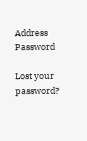Address
Password

Lost your password?